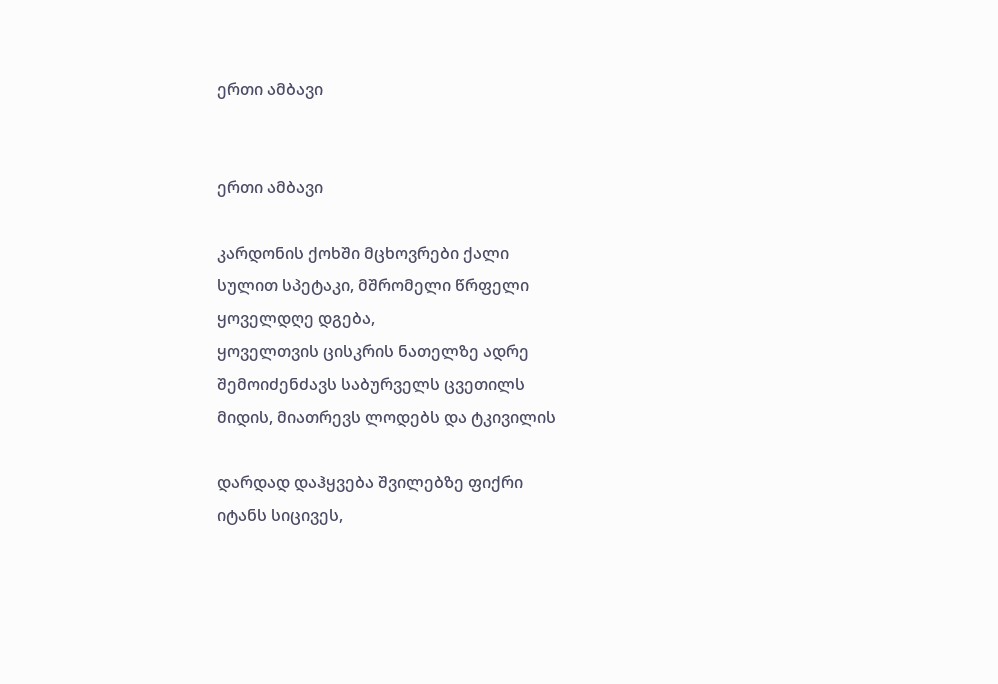ერთი ამბავი


ერთი ამბავი

კარდონის ქოხში მცხოვრები ქალი
სულით სპეტაკი, მშრომელი წრფელი
ყოველდღე დგება,
ყოველთვის ცისკრის ნათელზე ადრე
შემოიძენძავს საბურველს ცვეთილს
მიდის, მიათრევს ლოდებს და ტკივილის

დარდად დაჰყვება შვილებზე ფიქრი
იტანს სიცივეს,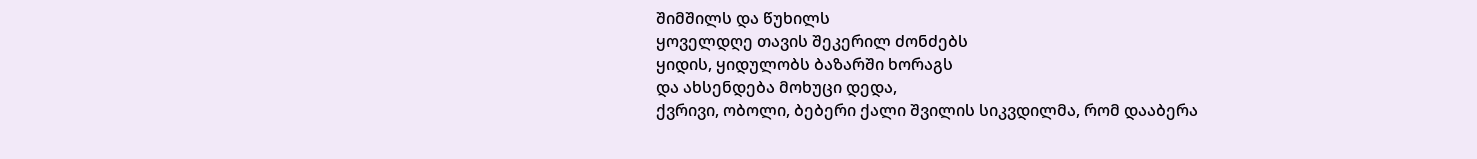შიმშილს და წუხილს
ყოველდღე თავის შეკერილ ძონძებს
ყიდის, ყიდულობს ბაზარში ხორაგს
და ახსენდება მოხუცი დედა,
ქვრივი, ობოლი, ბებერი ქალი შვილის სიკვდილმა, რომ დააბერა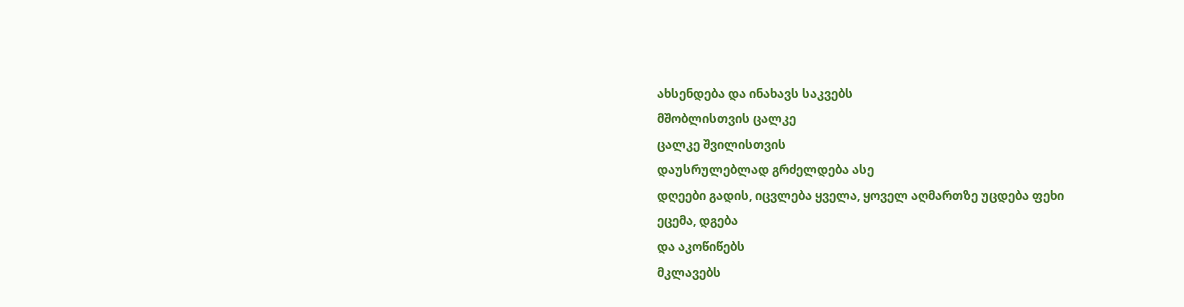ახსენდება და ინახავს საკვებს
მშობლისთვის ცალკე
ცალკე შვილისთვის
დაუსრულებლად გრძელდება ასე
დღეები გადის, იცვლება ყველა, ყოველ აღმართზე უცდება ფეხი
ეცემა, დგება
და აკოწიწებს
მკლავებს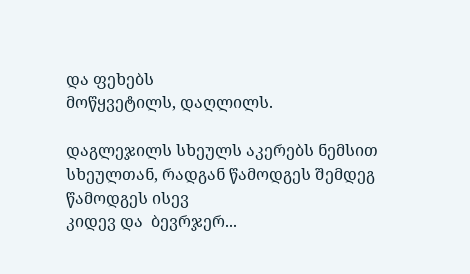და ფეხებს
მოწყვეტილს, დაღლილს.

დაგლეჯილს სხეულს აკერებს ნემსით
სხეულთან, რადგან წამოდგეს შემდეგ
წამოდგეს ისევ
კიდევ და  ბევრჯერ...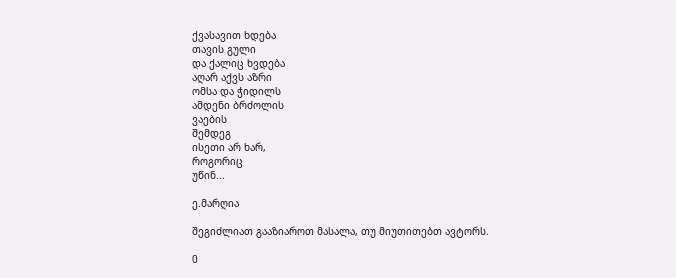ქვასავით ხდება
თავის გული
და ქალიც ხვდება
აღარ აქვს აზრი
ომსა და ჭიდილს
ამდენი ბრძოლის
ვაების
შემდეგ
ისეთი არ ხარ,
როგორიც
უწინ...

ე.მარღია

შეგიძლიათ გააზიაროთ მასალა, თუ მიუთითებთ ავტორს.

0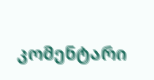კომენტარი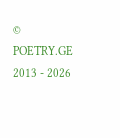© POETRY.GE 2013 - 2026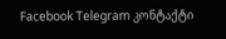Facebook Telegram კონტაქტი